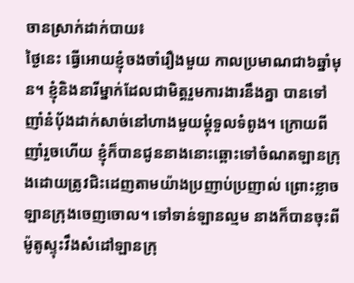ចានស្រាក់ដាក់បាយ៖
ថ្ងៃនេះ ធ្វើអោយខ្ញុំចងចាំរឿងមួយ កាលប្រមាណជា៦ឆ្នាំមុន។ ខ្ញុំនិងនារីម្នាក់ដែលជាមិត្តរួមការងារនឹងគ្នា បានទៅញាំនំប័ុងដាក់សាច់នៅហាងមួយម្តុំទួលទំពូង។ ក្រោយពីញាំរួចហើយ ខ្ញុំក៏បានជូននាងនោះឆ្ពោះទៅចំណតឡានក្រុងដោយត្រូវជិះដេញតាមយ៉ាងប្រញាប់ប្រញាល់ ព្រោះខ្លាចឡានក្រុងចេញចោល។ ទៅទាន់ឡានល្មម នាងក៏បានចុះពីម៉ូតូស្ទុះវឹងសំដៅឡានក្រុ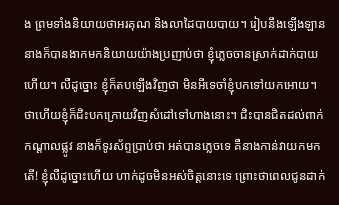ង ព្រមទាំងនិយាយថាអរគុណ និងលាដៃបាយបាយ។ រៀបនឹងឡើងឡាន នាងក៏បានងាកមកនិយាយយ៉ាងប្រញាប់ថា ខ្ញុំភ្លេចចានស្រាក់ដាក់បាយហើយ។ លឺដូច្នោះ ខ្ញុំក៏តបឡើងវិញថា មិនអីទេចាំខ្ញុំបកទៅយកអោយ។ ថាហើយខ្ញុំក៏ជិះបកក្រោយវិញសំដៅទៅហាងនោះ។ ជិះបានជិតដល់ពាក់កណ្តាលផ្លូវ នាងក៏ទូរស័ព្ទប្រាប់ថា អត់បានភ្លេចទេ គឺនាងកាន់វាយកមកតើ! ខ្ញុំលឺដូច្នោះហើយ ហាក់ដូចមិនអស់ចិត្តនោះទេ ព្រោះថាពេលជូនដាក់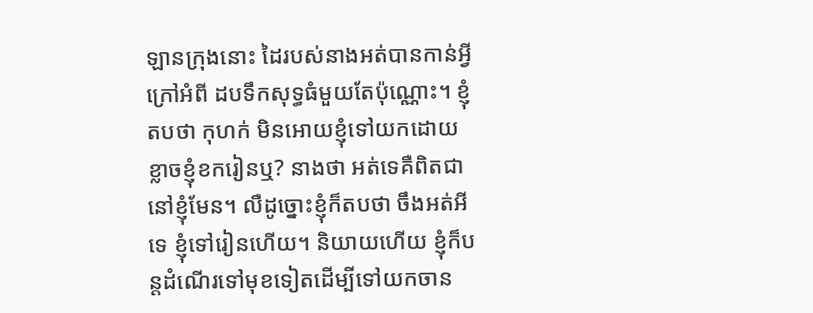ឡានក្រុងនោះ ដៃរបស់នាងអត់បានកាន់អ្វីក្រៅអំពី ដបទឹកសុទ្ធធំមួយតែប៉ុណ្ណោះ។ ខ្ញុំតបថា កុហក់ មិនអោយខ្ញុំទៅយកដោយខ្លាចខ្ញុំខករៀនឬ? នាងថា អត់ទេគឺពិតជានៅខ្ញុំមែន។ លឺដូច្នោះខ្ញុំក៏តបថា ចឹងអត់អីទេ ខ្ញុំទៅរៀនហើយ។ និយាយហើយ ខ្ញុំក៏បន្តដំណើរទៅមុខទៀតដើម្បីទៅយកចាន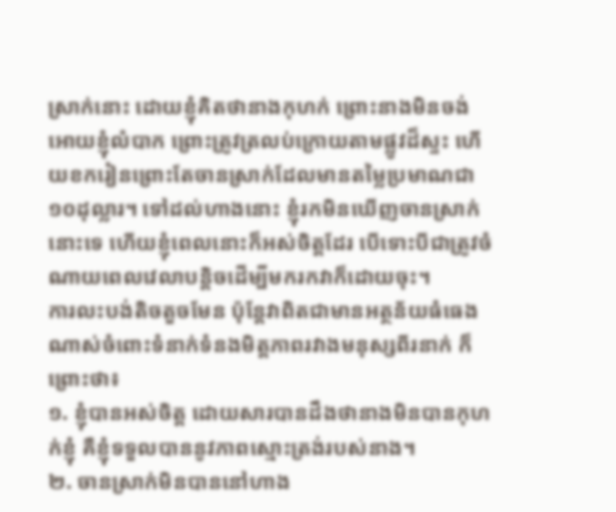ស្រាក់នោះ ដោយខ្ញុំគិតថានាងកុហក់ ព្រោះនាងមិនចង់អោយខ្ញុំលំបាក ព្រោះត្រូវត្រលប់ក្រោយតាមផ្លូវដ៏ស្ទះ ហើយខករៀនព្រោះតែចានស្រាក់ដែលមានតម្លៃប្រមាណជា១០ដុល្លារ។ ទៅដល់ហាងនោះ ខ្ញុំរកមិនឃើញចានស្រាក់នោះទេ ហើយខ្ញុំពេលនោះក៏អស់ចិត្តដែរ បើទោះបីជាត្រូវចំណាយពេលវេលាបន្តិចដើម្បីមករកវាក៏ដោយចុះ។
ការលះបង់តិចតួចមែន ប៉ុន្តែវាពិតជាមានអត្ថន័យធំធេងណាស់ចំពោះទំនាក់ទំនងមិត្តភាពរវាងមនុស្សពីរនាក់ ក៏ព្រោះថា៖
១. ខ្ញុំបានអស់ចិត្ត ដោយសារបានដឹងថានាងមិនបានកុហក់ខ្ញុំ គឺខ្ញុំទទួលបាននូវភាពស្មោះត្រង់របស់នាង។
២. ចានស្រាក់មិនបាននៅហាង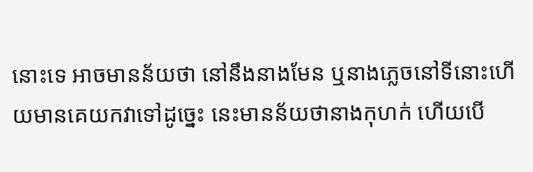នោះទេ អាចមានន័យថា នៅនឹងនាងមែន ឬនាងភ្លេចនៅទីនោះហើយមានគេយកវាទៅដូច្នេះ នេះមានន័យថានាងកុហក់ ហើយបើ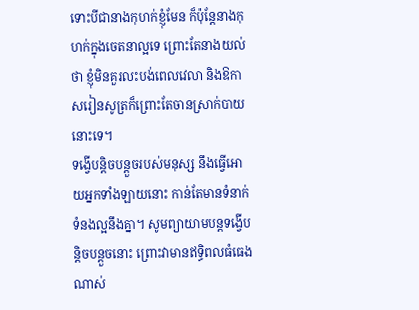ទោះបីជានាងកុហក់ខ្ញុំមែន ក៏ប៉ុន្តែនាងកុហក់ក្នុងចេតនាល្អទេ ព្រោះតែនាងយល់ថា ខ្ញុំមិនគួរលះបង់ពេលវេលា និងឱកាសរៀនសូត្រក៏ព្រោះតែចានស្រាក់បាយនោះទេ។
ទង្វើបន្តិចបន្តួចរបស់មនុស្ស នឹងធ្វើអោយអ្នកទាំងឡាយនោះ កាន់តែមានទំនាក់ទំនងល្អនឹងគ្នា។ សូមព្យាយាមបន្តទង្វើបន្តិចបន្តួចនោះ ព្រោះវាមានឥទ្ធិពលធំធេងណាស់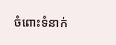ចំពោះទំនាក់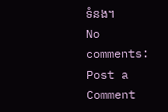ទំនង។
No comments:
Post a Comment